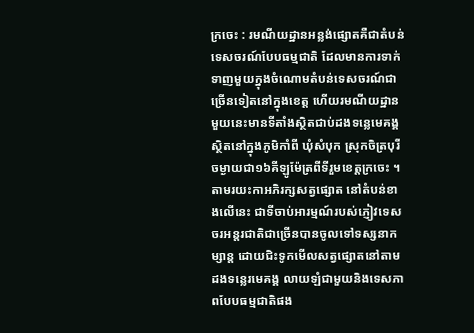ក្រចេះ : រមណីយដ្ឋានអន្លង់ផ្សោតគឺជាតំបន់ទេសចរណ៍បែបធម្មជាតិ ដែលមានការទាក់ទាញមួយក្នុងចំណោមតំបន់ទេសចរណ៍ជាច្រើនទៀតនៅក្នុងខេត្ត ហើយរមណីយដ្ឋានមួយនេះមានទីតាំងស្ថិតជាប់ដងទន្លេមេគង្គ ស្ថិតនៅក្នុងភូមិកាំពី ឃុំសំបុក ស្រុកចិត្របុរី ចម្ងាយជា១៦គីឡូម៉ែត្រពីទីរួមខេត្តក្រចេះ ។
តាមរយះកាអភិរក្សសត្វផ្សោត នៅតំបន់ខាងលើនេះ ជាទីចាប់អារម្មណ៍របស់ភ្ញៀវទេសចរអន្តរជាតិជាច្រើនបានចូលទៅទស្សនាកម្សាន្ត ដោយជិះទូកមើលសត្វផ្សោតនៅតាមដងទន្លេរមេគង្គ លាយឡំជាមួយនិងទេសភាពបែបធម្មជាតិផង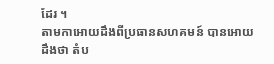ដែរ ។
តាមកាអោយដឹងពីប្រធានសហគមន៍ បានអោយដឹងថា តំប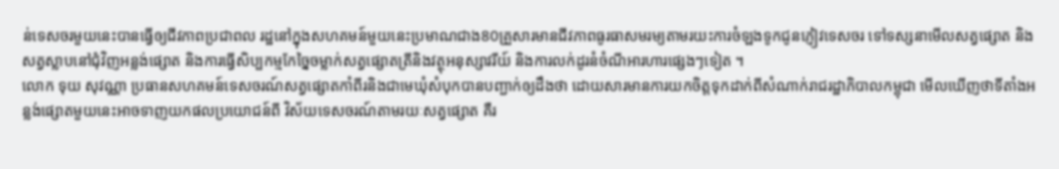ន់ទេសចរមួយនេះបានធ្វើឲ្យជីវភាពប្រជាពល រដ្ឋនៅក្នុងសហគមន៍មួយនេះប្រមាណជាង80គ្រួសារមានជីវភាពធូរធាសមរម្យតាមរយះការចំឡងទូកជូនភ្ញៀវទេសចរ ទៅទស្សនាមើលសត្វផ្សោត និងសត្វស្លាបនៅជុំវិញអន្លង់ផ្សោត និងការធ្វើសិប្បកម្មកែច្នៃចម្លាក់សត្វផ្សោតត្រីនិងវត្ថុអនុស្សាវរីយ៍ និងការលក់ដូរនំចំណីអារហារផ្សេងៗទៀត ។
លោក ទុយ សុវណ្ណា ប្រធានសហគមន៍ទេសចរណ៍សត្វផ្សោតកាំពីរនិងជាមេឃុំសំបុកបានបញ្ជាក់ឲ្យដឹងថា ដោយសារមានការយកចិត្តទុកដាក់ពីសំណាក់រាជរដ្ឋាភិបាលកម្ពុជា មើលឃើញថាទីតាំងអន្លង់ផ្សោតមួយនេះអាចទាញយកផលប្រយោជន៍ពី វិស័យទេសចរណ៍តាមរយៈសត្វផ្សោត គឺរ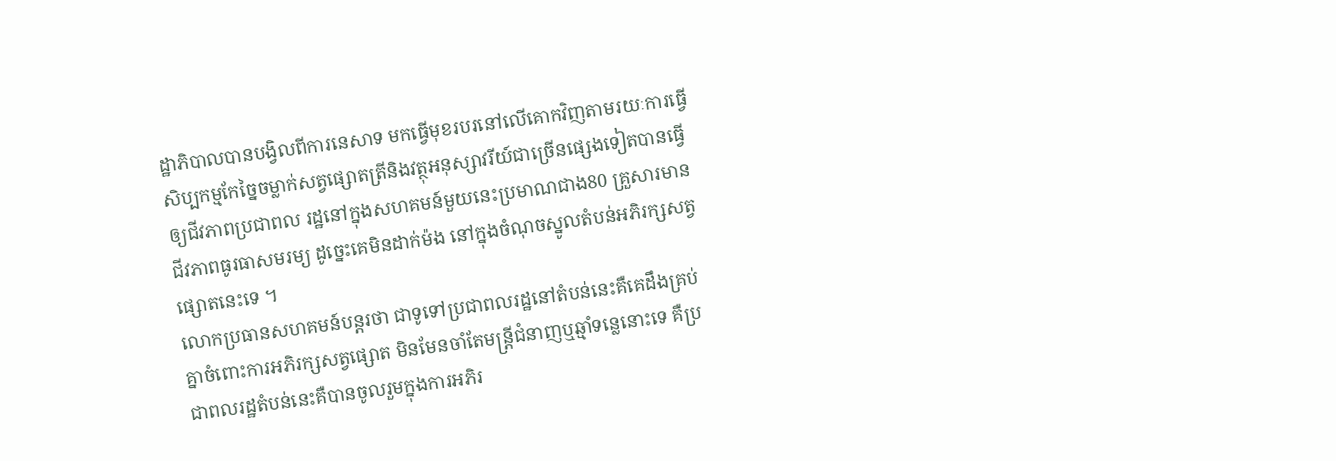ដ្ឋាភិបាលបានបង្វិលពីការនេសាទ មកធ្វើមុខរបរនៅលើគោកវិញតាមរយៈការធ្វើសិប្បកម្មកែច្នៃចម្លាក់សត្វផ្សោតត្រីនិងវត្ថុអនុស្សាវរីយ៍ជាច្រើនផ្សេងទៀតបានធ្វើឲ្យជីវភាពប្រជាពល រដ្ឋនៅក្នុងសហគមន៍មួយនេះប្រមាណជាង80 គ្រួសារមានជីវភាពធូរធាសមរម្យ ដូច្នេះគេមិនដាក់ម៉ង នៅក្នុងចំណុចស្នូលតំបន់អភិរក្សសត្វផ្សោតនេះទេ ។
លោកប្រធានសហគមន៍បន្តរថា ជាទូទៅប្រជាពលរដ្ឋនៅតំបន់នេះគឺគេដឹងគ្រប់គ្នាចំពោះការអភិរក្សសត្វផ្សោត មិនមែនចាំតែមន្ត្រីជំនាញឬឆ្មាំទន្លេនោះទេ គឺប្រជាពលរដ្ឋតំបន់នេះគឺបានចូលរួមក្នុងការអភិរ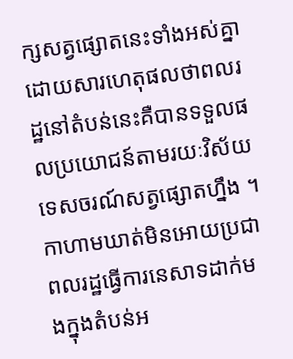ក្សសត្វផ្សោតនេះទាំងអស់គ្នាដោយសារហេតុផលថាពលរដ្ឋនៅតំបន់នេះគឺបានទទួលផលប្រយោជន៍តាមរយៈវិស័យទេសចរណ៍សត្វផ្សោតហ្នឹង ។
កាហាមឃាត់មិនអោយប្រជាពលរដ្ឋធ្វើការនេសាទដាក់មងក្នុងតំបន់អ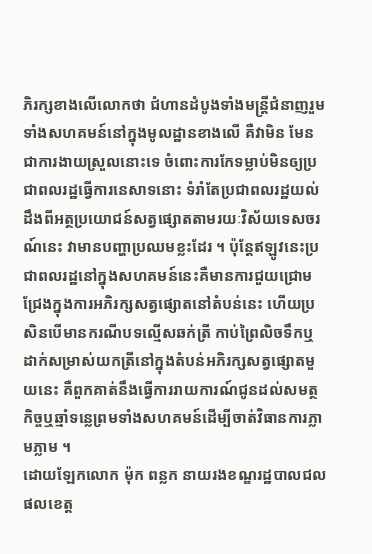ភិរក្សខាងលើលោកថា ជំហានដំបូងទាំងមន្ត្រីជំនាញរួមទាំងសហគមន៍នៅក្នុងមូលដ្ឋានខាងលើ គឺវាមិន មែនជាការងាយស្រួលនោះទេ ចំពោះការកែទម្លាប់មិនឲ្យប្រជាពលរដ្ឋធ្វើការនេសាទនោះ ទំរាំតែប្រជាពលរដ្ឋយល់ដឹងពីអត្ថប្រយោជន៍សត្វផ្សោតតាមរយៈវិស័យទេសចរណ៍នេះ វាមានបញ្ហាប្រឈមខ្លះដែរ ។ ប៉ុន្តែឥឡូវនេះប្រជាពលរដ្ឋនៅក្នុងសហគមន៍នេះគឺមានការជួយជ្រោមជ្រែងក្នុងការអភិរក្សសត្វផ្សោតនៅតំបន់នេះ ហើយប្រសិនបើមានករណីបទល្មើសឆក់ត្រី កាប់ព្រៃលិចទឹកឬដាក់សម្រាស់យកត្រីនៅក្នុងតំបន់អភិរក្សសត្វផ្សោតមួយនេះ គឺពួកគាត់នឹងធ្វើការរាយការណ៍ជូនដល់សមត្ថកិច្ចឬឆ្មាំទន្លេព្រមទាំងសហគមន៍ដើម្បីចាត់វិធានការភ្លាមភ្លាម ។
ដោយឡែកលោក ម៉ុក ពន្លក នាយរងខណ្ឌរដ្ឋបាលជល ផលខេត្ត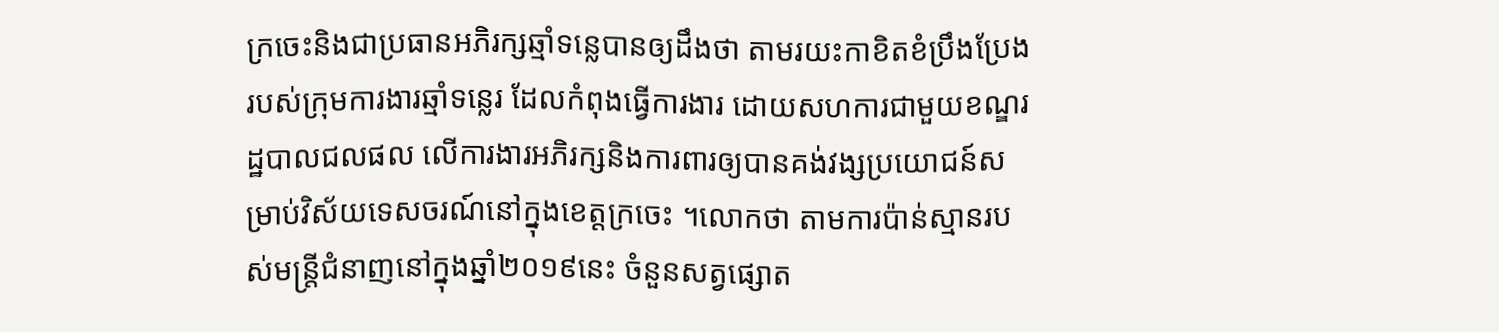ក្រចេះនិងជាប្រធានអភិរក្សឆ្មាំទន្លេបានឲ្យដឹងថា តាមរយះកាខិតខំប្រឹងប្រែងរបស់ក្រុមការងារឆ្មាំទន្លេរ ដែលកំពុងធ្វើការងារ ដោយសហការជាមួយខណ្ឌរដ្ឋបាលជលផល លើការងារអភិរក្សនិងការពារឲ្យបានគង់វង្សប្រយោជន៍សម្រាប់វិស័យទេសចរណ៍នៅក្នុងខេត្តក្រចេះ ។លោកថា តាមការប៉ាន់ស្មានរបស់មន្ត្រីជំនាញនៅក្នុងឆ្នាំ២០១៩នេះ ចំនួនសត្វផ្សោត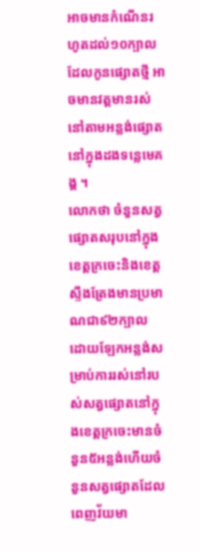អាចមានកំណើនរហូតដល់១០ក្បាល ដែលកូនផ្សោតថ្មី អាចមានវត្តមានរស់នៅតាមអន្លង់ផ្សោតនៅក្នុងដងទន្លេមេគង្គ ។
លោកថា ចំនួនសត្វផ្សោតសរុបនៅក្នុងខេត្តក្រចេះនិងខេត្តស្ទឹងត្រែងមានប្រមាណជា៩២ក្បាល ដោយឡែកអន្លង់សម្រាប់ការរស់នៅរបស់សត្វផ្សោតនៅក្នុងខេត្តក្រចេះមានចំនួន៥អន្លង់ហើយចំនួនសត្វផ្សោតដែលពេញវ័យមា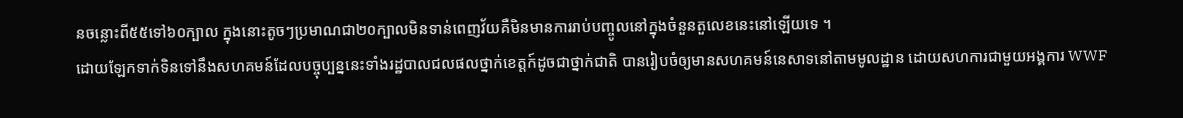នចន្លោះពី៥៥ទៅ៦០ក្បាល ក្នុងនោះតូចៗប្រមាណជា២០ក្បាលមិនទាន់ពេញវ័យគឺមិនមានការរាប់បញ្ចូលនៅក្នុងចំនួនតួលេខនេះនៅឡើយទេ ។
ដោយឡែកទាក់ទិនទៅនឹងសហគមន៍ដែលបច្ចុប្បន្ននេះទាំងរដ្ឋបាលជលផលថ្នាក់ខេត្តក៍ដូចជាថ្នាក់ជាតិ បានរៀបចំឲ្យមានសហគមន៍នេសាទនៅតាមមូលដ្ឋាន ដោយសហការជាមួយអង្គការ WWF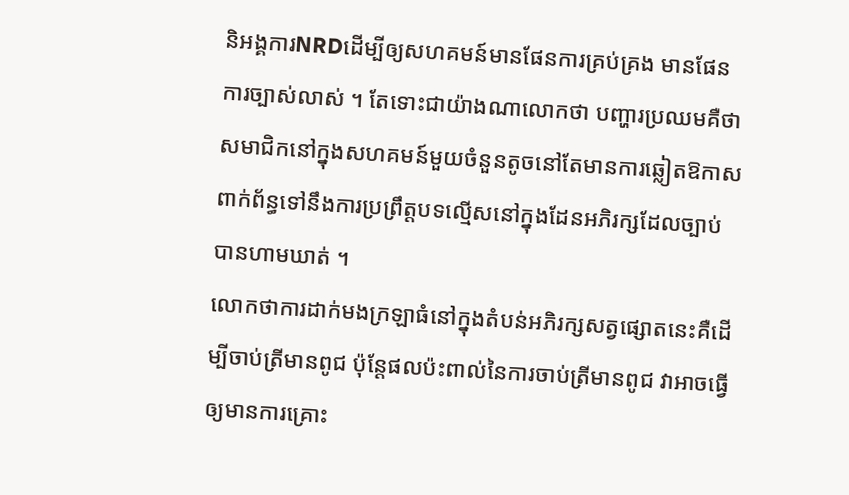និអង្គការNRDដើម្បីឲ្យសហគមន៍មានផែនការគ្រប់គ្រង មានផែនការច្បាស់លាស់ ។ តែទោះជាយ៉ាងណាលោកថា បញ្ហារប្រឈមគឺថាសមាជិកនៅក្នុងសហគមន៍មួយចំនួនតូចនៅតែមានការឆ្លៀតឱកាស ពាក់ព័ន្ធទៅនឹងការប្រព្រឹត្តបទល្មើសនៅក្នុងដែនអភិរក្សដែលច្បាប់បានហាមឃាត់ ។
លោកថាការដាក់មងក្រឡាធំនៅក្នុងតំបន់អភិរក្សសត្វផ្សោតនេះគឺដើម្បីចាប់ត្រីមានពូជ ប៉ុន្តែផលប៉ះពាល់នៃការចាប់ត្រីមានពូជ វាអាចធ្វើឲ្យមានការគ្រោះ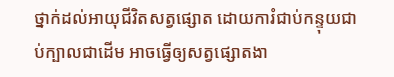ថ្នាក់ដល់អាយុជីវិតសត្វផ្សោត ដោយការំជាប់កន្ទុយជាប់ក្បាលជាដើម អាចធ្វើឲ្យសត្វផ្សោតងា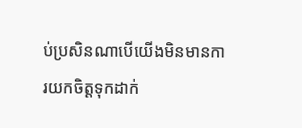ប់ប្រសិនណាបើយើងមិនមានការយកចិត្តទុកដាក់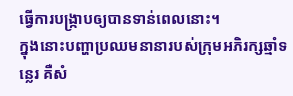ធ្វើការបង្ក្រាបឲ្យបានទាន់ពេលនោះ។
ក្នុងនោះបញ្ហាប្រឈមនានារបស់ក្រុមអភិរក្សឆ្មាំទន្លេរ គឺសំ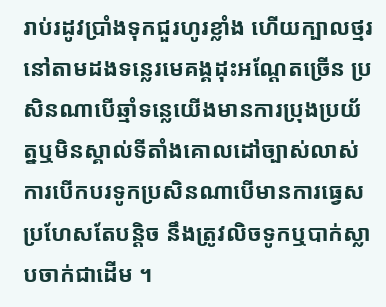រាប់រដូវប្រាំងទុកជួរហូរខ្លាំង ហើយក្បាលថ្មរនៅតាមដងទន្លេរមេគង្គដុះអណ្តែតច្រើន ប្រសិនណាបើឆ្មាំទន្លេយើងមានការប្រុងប្រយ័ត្នឬមិនស្គាល់ទីតាំងគោលដៅច្បាស់លាស់ ការបើកបរទូកប្រសិនណាបើមានការធ្វេសប្រហែសតែបន្តិច នឹងត្រូវលិចទូកឬបាក់ស្លាបចាក់ជាដើម ។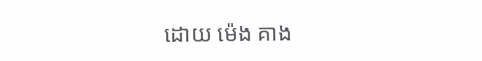ដោយ ម៉េង គាង